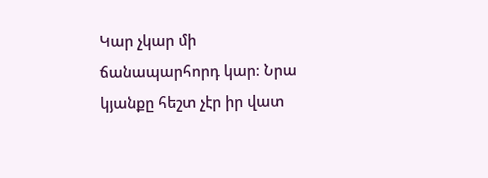Կար չկար մի ճանապարհորդ կար։ Նրա կյանքը հեշտ չէր իր վատ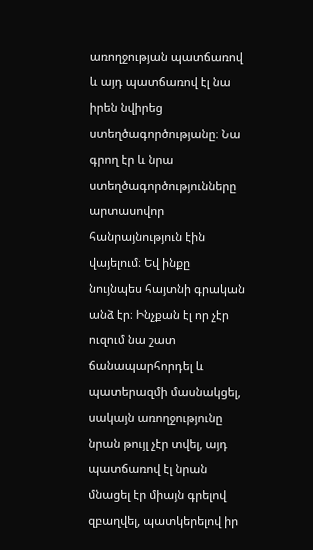առողջության պատճառով և այդ պատճառով էլ նա իրեն նվիրեց ստեղծագործությանը։ Նա գրող էր և նրա ստեղծագործությունները արտասովոր հանրայնություն էին վայելում։ Եվ ինքը նույնպես հայտնի գրական անձ էր։ Ինչքան էլ որ չէր ուզում նա շատ ճանապարհորդել և պատերազմի մասնակցել, սակայն առողջությունը նրան թույլ չէր տվել, այդ պատճառով էլ նրան մնացել էր միայն գրելով զբաղվել, պատկերելով իր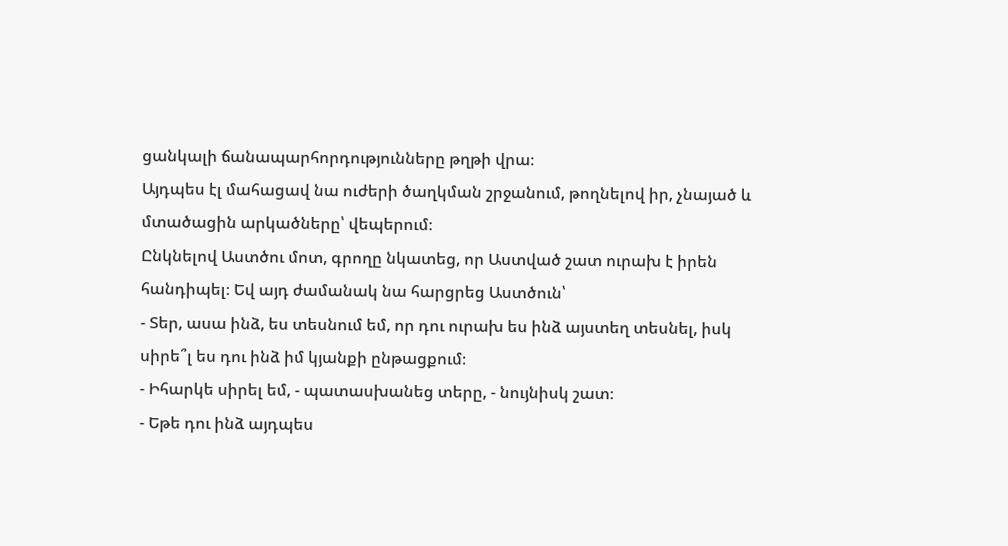ցանկալի ճանապարհորդությունները թղթի վրա։
Այդպես էլ մահացավ նա ուժերի ծաղկման շրջանում, թողնելով իր, չնայած և մտածացին արկածները՝ վեպերում։
Ընկնելով Աստծու մոտ, գրողը նկատեց, որ Աստված շատ ուրախ է իրեն հանդիպել։ Եվ այդ ժամանակ նա հարցրեց Աստծուն՝
- Տեր, ասա ինձ, ես տեսնում եմ, որ դու ուրախ ես ինձ այստեղ տեսնել, իսկ սիրե՞լ ես դու ինձ իմ կյանքի ընթացքում։
- Իհարկե սիրել եմ, - պատասխանեց տերը, - նույնիսկ շատ։
- Եթե դու ինձ այդպես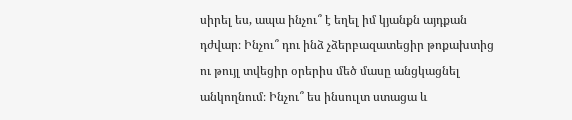սիրել ես, ապա ինչու՞ է եղել իմ կյանքն այդքան դժվար։ Ինչու՞ դու ինձ չձերբազատեցիր թոքախտից ու թույլ տվեցիր օրերիս մեծ մասը անցկացնել անկողնում։ Ինչու՞ ես ինսուլտ ստացա և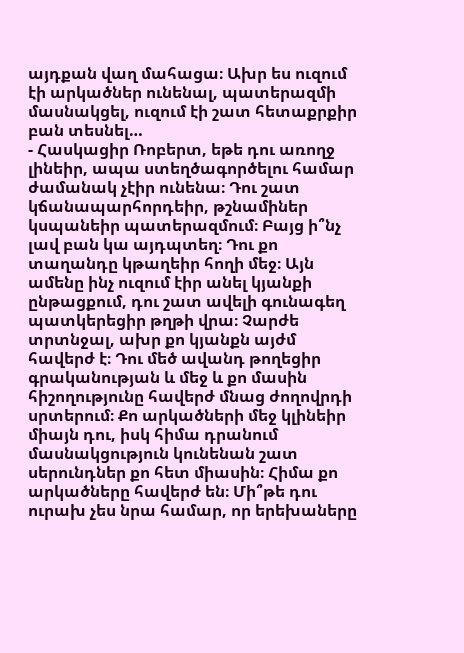այդքան վաղ մահացա։ Ախր ես ուզում էի արկածներ ունենալ, պատերազմի մասնակցել, ուզում էի շատ հետաքրքիր բան տեսնել…
- Հասկացիր Ռոբերտ, եթե դու առողջ լինեիր, ապա ստեղծագործելու համար ժամանակ չէիր ունենա։ Դու շատ կճանապարհորդեիր, թշնամիներ կսպանեիր պատերազմում։ Բայց ի՞նչ լավ բան կա այդպտեղ։ Դու քո տաղանդը կթաղեիր հողի մեջ։ Այն ամենը ինչ ուզում էիր անել կյանքի ընթացքում, դու շատ ավելի գունագեղ պատկերեցիր թղթի վրա։ Չարժե տրտնջալ, ախր քո կյանքն այժմ հավերժ է։ Դու մեծ ավանդ թողեցիր գրականության և մեջ և քո մասին հիշողությունը հավերժ մնաց ժողովրդի սրտերում։ Քո արկածների մեջ կլինեիր միայն դու, իսկ հիմա դրանում մասնակցություն կունենան շատ սերունդներ քո հետ միասին։ Հիմա քո արկածները հավերժ են։ Մի՞թե դու ուրախ չես նրա համար, որ երեխաները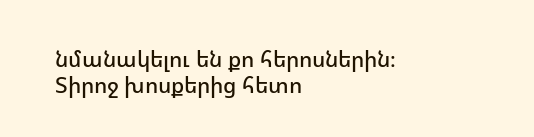նմանակելու են քո հերոսներին։
Տիրոջ խոսքերից հետո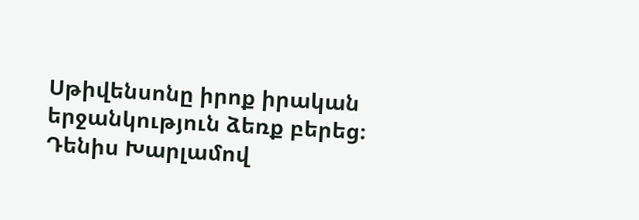Սթիվենսոնը իրոք իրական երջանկություն ձեռք բերեց։
Դենիս Խարլամով